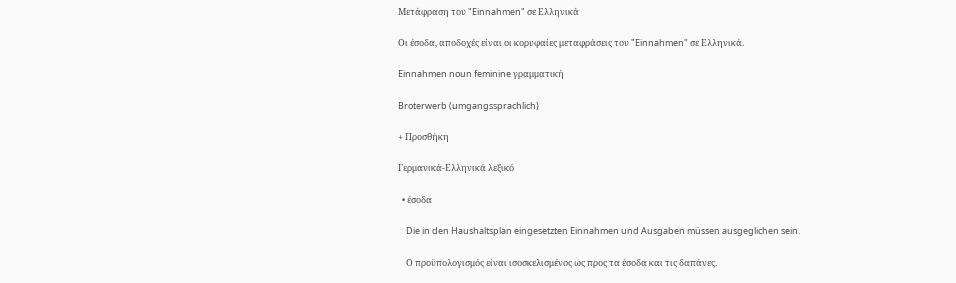Μετάφραση του "Einnahmen" σε Ελληνικά

Οι έσοδα, αποδοχές είναι οι κορυφαίες μεταφράσεις του "Einnahmen" σε Ελληνικά.

Einnahmen noun feminine γραμματική

Broterwerb (umgangssprachlich)

+ Προσθήκη

Γερμανικά-Ελληνικά λεξικό

  • έσοδα

    Die in den Haushaltsplan eingesetzten Einnahmen und Ausgaben müssen ausgeglichen sein.

    Ο προϋπολογισμός είναι ισοσκελισμένος ως προς τα έσοδα και τις δαπάνες.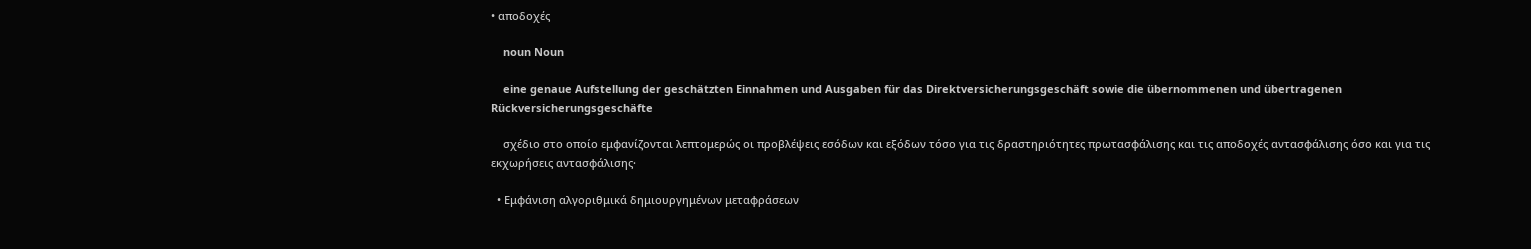• αποδοχές

    noun Noun

    eine genaue Aufstellung der geschätzten Einnahmen und Ausgaben für das Direktversicherungsgeschäft sowie die übernommenen und übertragenen Rückversicherungsgeschäfte

    σχέδιο στο οποίο εμφανίζονται λεπτομερώς οι προβλέψεις εσόδων και εξόδων τόσο για τις δραστηριότητες πρωτασφάλισης και τις αποδοχές αντασφάλισης όσο και για τις εκχωρήσεις αντασφάλισης·

  • Εμφάνιση αλγοριθμικά δημιουργημένων μεταφράσεων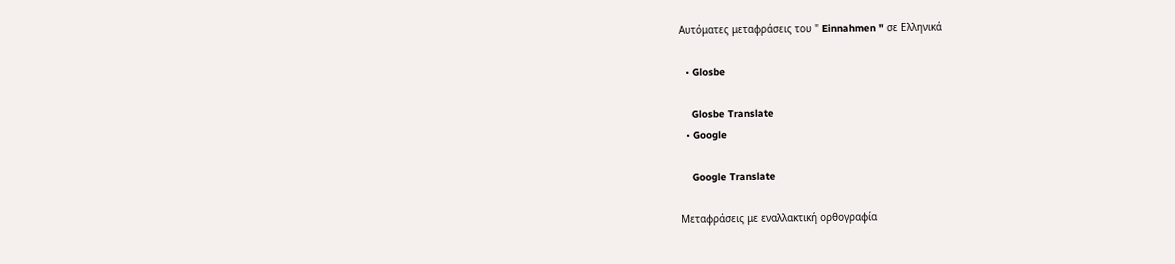Αυτόματες μεταφράσεις του " Einnahmen " σε Ελληνικά

  • Glosbe

    Glosbe Translate
  • Google

    Google Translate

Μεταφράσεις με εναλλακτική ορθογραφία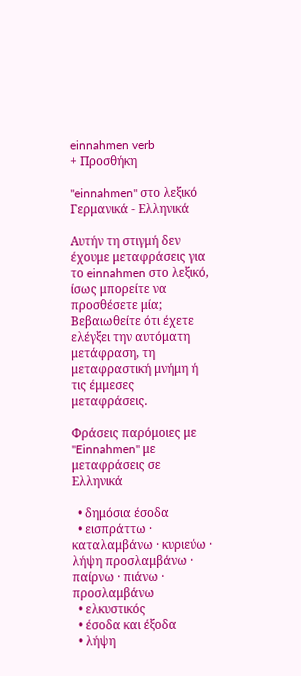einnahmen verb
+ Προσθήκη

"einnahmen" στο λεξικό Γερμανικά - Ελληνικά

Αυτήν τη στιγμή δεν έχουμε μεταφράσεις για το einnahmen στο λεξικό, ίσως μπορείτε να προσθέσετε μία; Βεβαιωθείτε ότι έχετε ελέγξει την αυτόματη μετάφραση, τη μεταφραστική μνήμη ή τις έμμεσες μεταφράσεις.

Φράσεις παρόμοιες με "Einnahmen" με μεταφράσεις σε Ελληνικά

  • δημόσια έσοδα
  • εισπράττω · καταλαμβάνω · κυριεύω · λήψη προσλαμβάνω · παίρνω · πιάνω · προσλαμβάνω
  • ελκυστικός
  • έσοδα και έξοδα
  • λήψη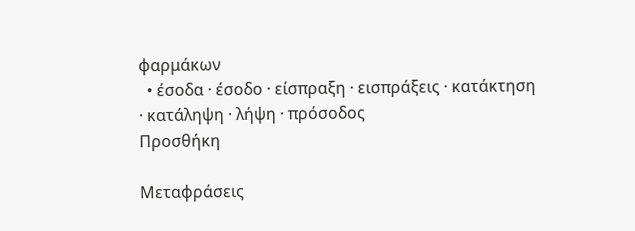φαρμάκων
  • έσοδα · έσοδο · είσπραξη · εισπράξεις · κατάκτηση · κατάληψη · λήψη · πρόσοδος
Προσθήκη

Μεταφράσεις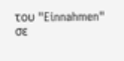του "Einnahmen" σε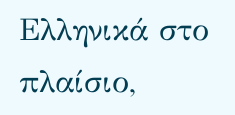Ελληνικά στο πλαίσιο,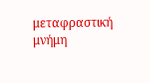μεταφραστική μνήμη